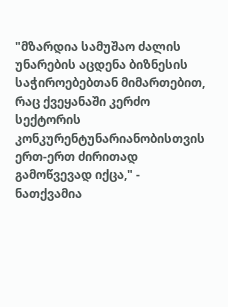"მზარდია სამუშაო ძალის უნარების აცდენა ბიზნესის საჭიროებებთან მიმართებით, რაც ქვეყანაში კერძო სექტორის კონკურენტუნარიანობისთვის ერთ-ერთ ძირითად გამოწვევად იქცა," - ნათქვამია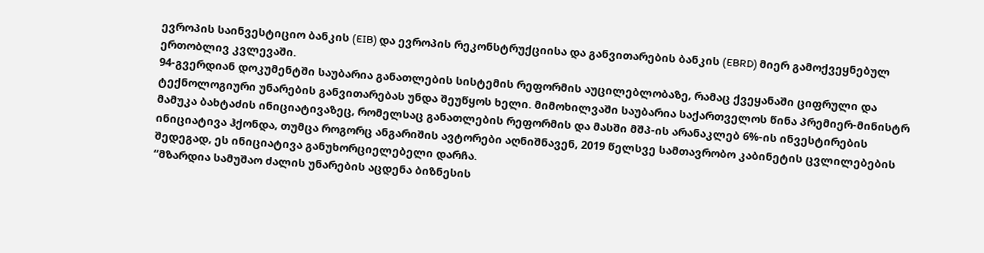ევროპის საინვესტიციო ბანკის (EIB) და ევროპის რეკონსტრუქციისა და განვითარების ბანკის (EBRD) მიერ გამოქვეყნებულ ერთობლივ კვლევაში.
94-გვერდიან დოკუმენტში საუბარია განათლების სისტემის რეფორმის აუცილებლობაზე, რამაც ქვეყანაში ციფრული და ტექნოლოგიური უნარების განვითარებას უნდა შეუწყოს ხელი. მიმოხილვაში საუბარია საქართველოს წინა პრემიერ-მინისტრ მამუკა ბახტაძის ინიციატივაზეც, რომელსაც განათლების რეფორმის და მასში მშპ-ის არანაკლებ 6%-ის ინვესტირების ინიციატივა ჰქონდა, თუმცა როგორც ანგარიშის ავტორები აღნიშნავენ, 2019 წელსვე სამთავრობო კაბინეტის ცვლილებების შედეგად, ეს ინიციატივა განუხორციელებელი დარჩა.
“მზარდია სამუშაო ძალის უნარების აცდენა ბიზნესის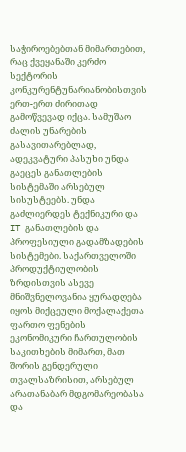საჭიროებებთან მიმართებით, რაც ქვეყანაში კერძო სექტორის კონკურენტუნარიანობისთვის ერთ-ერთ ძირითად გამოწვევად იქცა. სამუშაო ძალის უნარების გასავითარებლად, ადეკვატური პასუხი უნდა გაეცეს განათლების სისტემაში არსებულ სისუსტეებს. უნდა გაძლიერდეს ტექნიკური და IT განათლების და პროფესიული გადამზადების სისტემები. საქართველოში პროდუქტიულობის ზრდისთვის ასევე მნიშვნელოვანია ყურადღება იყოს მიქცეული მოქალაქეთა ფართო ფენების ეკონომიკური ჩართულობის საკითხების მიმართ, მათ შორის გენდერული თვალსაზრისით, არსებულ არათანაბარ მდგომარეობასა და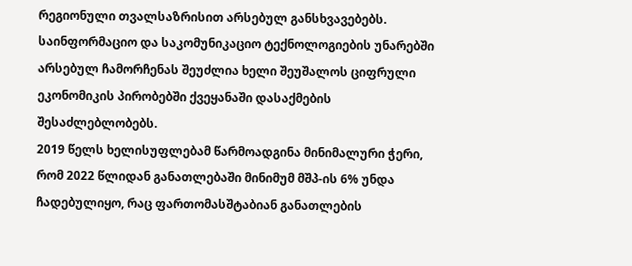რეგიონული თვალსაზრისით არსებულ განსხვავებებს.
საინფორმაციო და საკომუნიკაციო ტექნოლოგიების უნარებში არსებულ ჩამორჩენას შეუძლია ხელი შეუშალოს ციფრული ეკონომიკის პირობებში ქვეყანაში დასაქმების შესაძლებლობებს.
2019 წელს ხელისუფლებამ წარმოადგინა მინიმალური ჭერი, რომ 2022 წლიდან განათლებაში მინიმუმ მშპ-ის 6% უნდა ჩადებულიყო, რაც ფართომასშტაბიან განათლების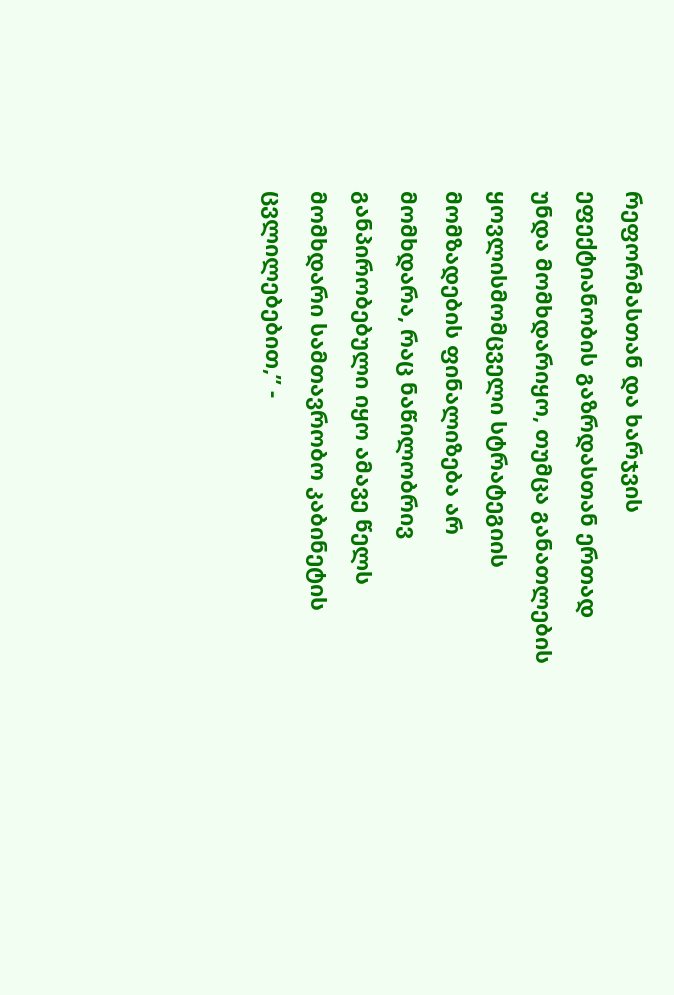რეფორმასთან და ხარჯვის ეფექტიანობის გაზრდასთან ერთად უნდა მომხდარიყო, თუმცა განათლების ყოვლისმომცველი სტრატეგიის მომზადების ფინალიზება არ მომხდარა, რაც ნაწილობრივ განპირობებული იყო ამავე წელს მომხდარი სამთავრობო კაბინეტის ცვლილებებით,” -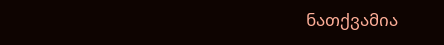ნათქვამია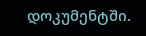დოკუმენტში.